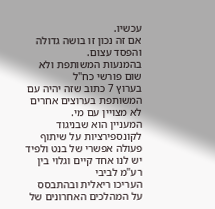עכשיו.
אם זה נכון זו בושה גדולה והפסד עצום.
בהמנעות המשותפת ולא שום פורשי כח"ל
בערוץ 7 כתוב שזה יהיה עם המשותפת בערוצים אחרים לא מצויין עם מי.
המעניין הוא שבניגוד לקונספירציות על שיתוף פעולה אפשרי של בנט ולפיד יש לנו אחד קיים וגלוי בין רע"מ לביבי
העריכו ריאלית ובהתבסס על המהלכים האחרונים של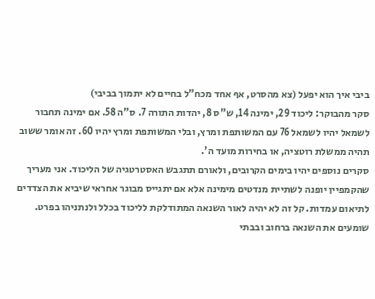ביבי איך הוא יפעל (צא מהסרט, אף אחד מכח"ל בחיים לא יתמוך בביבי)
סקר מהבוקר: ליכוד 29, ימינה 14, ש"ס 8, יהדות התורה 7. ס"ה 58. אם ימינה תחבור לשמאל יהיו לשמאל 76 עם המשותפת ומרץ, ובלי המשותפת ומרץ יהיו 60. זה אומר ששוב תהיה ממשלת רוטציה, או בחירות מועד ה'.
סקרים נוספים יהיו בימים הקרובים, ולאורם תתגבש האסטרטגיה של הליכוד. אני מעריך שהקמפיין יופנה לשתיית מנדטים מימינה אלא אם יתגייס מבוגר אחראי שיביא את הצדדים לתיאום עמדות. קל זה לא יהיה לאור השנאה המתודלקת לליכוד בכלל ולנתניהו בפרט. שומעים את השנאה ברחוב ובבתי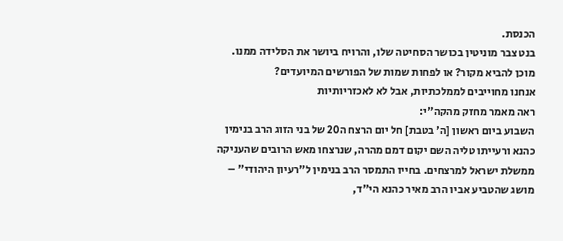הכנסת.
בנט צבר מוניטין בכושר הסחיטה שלו, והרויח ביושר את הסלידה ממנו.
מוכן להביא מקור? או לפחות שמות של הפורשים המיועדים?
אנחנו מחוייבים לממלכתיות, אבל לא לאכזריותיות
ראה מאמר מחזק מהקה"י:
השבוע ביום ראשון [ה' בטבת] חל יום הרצח ה20 של בני הזוג הרב בנימין כהנא ורעייתו טליה השם יקום דמם מהרה, שנרצחו מאש הרובים שהעניקה ממשלת ישראל למרצחים. בחייו התמסר הרב בנימין ל"רעיון היהודי" – מושג שהטביע אביו הרב מאיר כהנא הי"ד,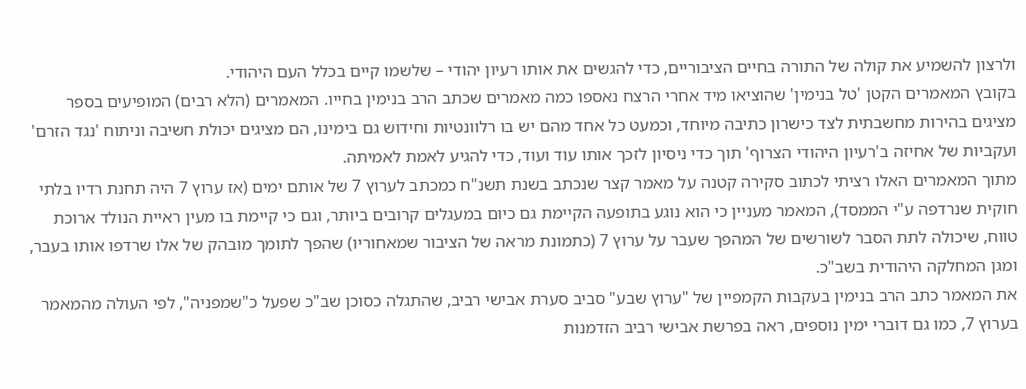ולרצון להשמיע את קולה של התורה בחיים הציבוריים, כדי להגשים את אותו רעיון יהודי – שלשמו קיים בכלל העם היהודי.
בקובץ המאמרים הקטן 'טל בנימין' שהוציאו מיד אחרי הרצח נאספו כמה מאמרים שכתב הרב בנימין בחייו. המאמרים (הלא רבים) המופיעים בספר מציגים בהירות מחשבתית לצד כישרון כתיבה מיוחד, וכמעט כל אחד מהם יש בו רלוונטיות וחידוש גם בימינו, הם מציגים יכולת חשיבה וניתוח 'נגד הזרם' ועקביות של אחיזה ב'רעיון היהודי הצרוף' תוך כדי ניסיון לזכך אותו עוד ועוד, כדי להגיע לאמת לאמיתה.
מתוך המאמרים האלו רציתי לכתוב סקירה קטנה על מאמר קצר שנכתב בשנת תשנ"ח כמכתב לערוץ 7 של אותם ימים (אז ערוץ 7 היה תחנת רדיו בלתי חוקית שנרדפה ע"י הממסד), המאמר מעניין כי הוא נוגע בתופעה הקיימת גם כיום במעגלים קרובים ביותר, וגם כי קיימת בו מעין ראיית הנולד ארוכת טווח, שיכולה לתת הסבר לשורשים של המהפך שעבר על ערוץ 7 (כתמונת מראה של הציבור שמאחוריו) שהפך לתומך מובהק של אלו שרדפו אותו בעבר, ומגן המחלקה היהודית בשב"כ.
את המאמר כתב הרב בנימין בעקבות הקמפיין של "ערוץ שבע" סביב סערת אבישי רביב, שהתגלה כסוכן שב"כ שפעל כ"שמפניה", לפי העולה מהמאמר בערוץ 7, כמו גם דוברי ימין נוספים, ראה בפרשת אבישי רביב הזדמנות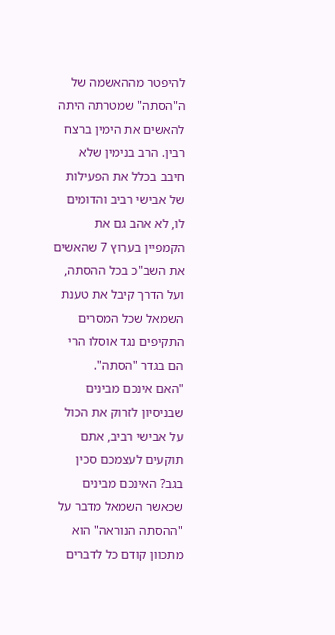להיפטר מההאשמה של ה"הסתה" שמטרתה היתה להאשים את הימין ברצח רבין. הרב בנימין שלא חיבב בכלל את הפעילות של אבישי רביב והדומים לו, לא אהב גם את הקמפיין בערוץ 7 שהאשים את השב"כ בכל ההסתה, ועל הדרך קיבל את טענת השמאל שכל המסרים התקיפים נגד אוסלו הרי הם בגדר "הסתה".
"האם אינכם מבינים שבניסיון לזרוק את הכול על אבישי רביב, אתם תוקעים לעצמכם סכין בגב? האינכם מבינים שכאשר השמאל מדבר על "ההסתה הנוראה" הוא מתכוון קודם כל לדברים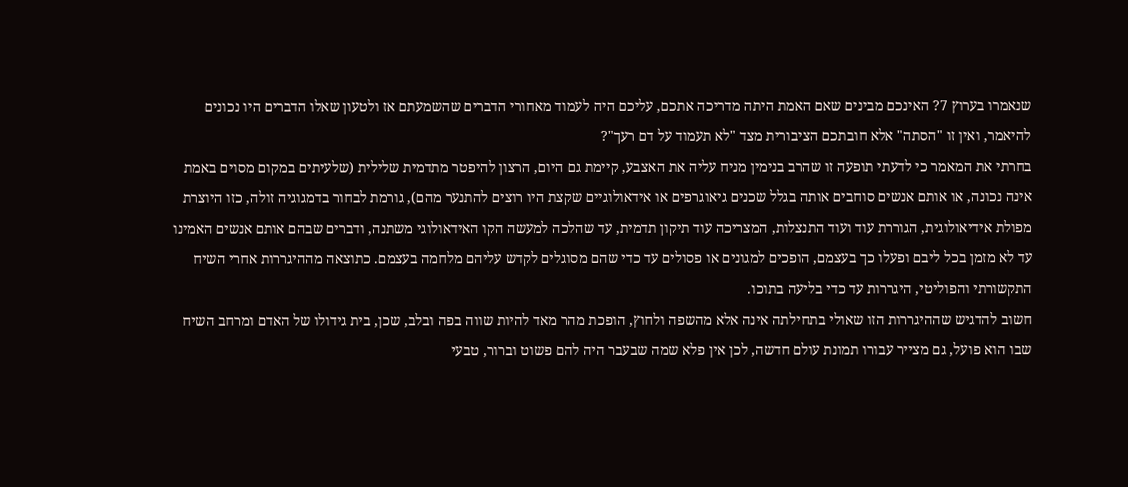שנאמרו בערוץ 7? האינכם מבינים שאם האמת היתה מדריכה אתכם, עליכם היה לעמוד מאחורי הדברים שהשמעתם אז ולטעון שאלו הדברים היו נכונים להיאמר, ואין זו "הסתה" אלא חובתכם הציבורית מצד "לא תעמוד על דם רעך"?
בחרתי את המאמר כי לדעתי תופעה זו שהרב בנימין מניח עליה את האצבע, קיימת גם היום, הרצון להיפטר מתדמית שלילית (שלעיתים במקום מסוים באמת אינה נכונה, או אותם אנשים סוחבים אותה בגלל שכנים גיאוגרפים או אידאולוגיים שקצת היו רוצים להתנער מהם), גורמת לבחור בדמגוגיה זולה, כזו היוצרת מפולת אידיאולוגית, הגוררת עוד ועוד התנצלות, המצריכה עוד תיקון תדמית, עד שהלכה למעשה הקו האידאולוגי משתנה, ודברים שבהם אותם אנשים האמינו עד לא מזמן בכל ליבם ופעלו כך בעצמם, הופכים למגונים או פסולים עד כדי שהם מסוגלים לקדש עליהם מלחמה בעצמם. כתוצאה מההיגררות אחרי השיח התקשורתי והפוליטי, היגררות עד כדי בליעה בתוכו.
חשוב להדגיש שההיגררות הזו שאולי בתחילתה אינה אלא מהשפה ולחוץ, הופכת מהר מאד להיות שווה בפה ובלב, שכן, בית גידולו של האדם ומרחב השיח שבו הוא פועל, גם מצייר עבורו תמונת עולם חדשה, לכן אין פלא שמה שבעבר היה להם פשוט וברור, טבעי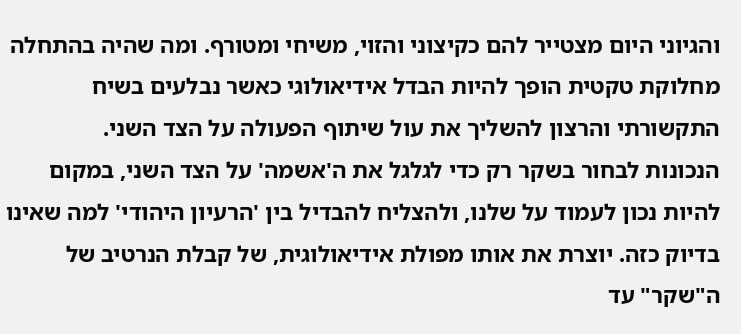והגיוני היום מצטייר להם כקיצוני והזוי, משיחי ומטורף. ומה שהיה בהתחלה מחלוקת טקטית הופך להיות הבדל אידיאולוגי כאשר נבלעים בשיח התקשורתי והרצון להשליך את עול שיתוף הפעולה על הצד השני.
הנכונות לבחור בשקר רק כדי לגלגל את ה'אשמה' על הצד השני, במקום להיות נכון לעמוד על שלנו, ולהצליח להבדיל בין 'הרעיון היהודי' למה שאינו בדיוק כזה. יוצרת את אותו מפולת אידיאולוגית, של קבלת הנרטיב של ה"שקר" עד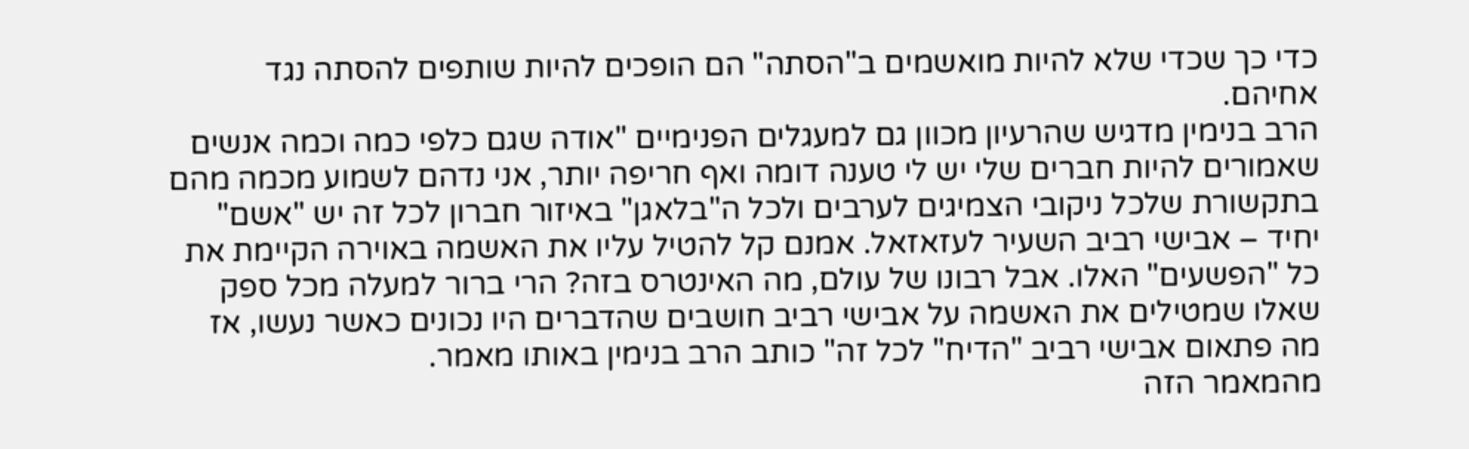כדי כך שכדי שלא להיות מואשמים ב"הסתה" הם הופכים להיות שותפים להסתה נגד אחיהם.
הרב בנימין מדגיש שהרעיון מכוון גם למעגלים הפנימיים "אודה שגם כלפי כמה וכמה אנשים שאמורים להיות חברים שלי יש לי טענה דומה ואף חריפה יותר, אני נדהם לשמוע מכמה מהם בתקשורת שלכל ניקובי הצמיגים לערבים ולכל ה"בלאגן" באיזור חברון לכל זה יש "אשם" יחיד – אבישי רביב השעיר לעזאזאל. אמנם קל להטיל עליו את האשמה באוירה הקיימת את כל "הפשעים" האלו. אבל רבונו של עולם, מה האינטרס בזה? הרי ברור למעלה מכל ספק שאלו שמטילים את האשמה על אבישי רביב חושבים שהדברים היו נכונים כאשר נעשו, אז מה פתאום אבישי רביב "הדיח" לכל זה" כותב הרב בנימין באותו מאמר.
מהמאמר הזה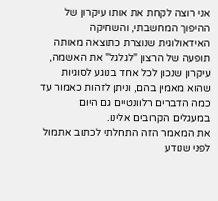אני רוצה לקחת את אותו עיקרון של ההיפוך המחשבתי, והשחיקה האידאולוגית שנוצרת כתוצאה מאותה תופעה של הרצון "לגלגל" את האשמה, עיקרון שנכון לכל אחד בנוגע לסוגיות שהוא מאמין בהם, וניתן לזהות כאמור עד כמה הדברים רלוונטיים גם היום במעגלים הקרובים אלינו.
את המאמר הזה התחלתי לכתוב אתמול לפני שנודע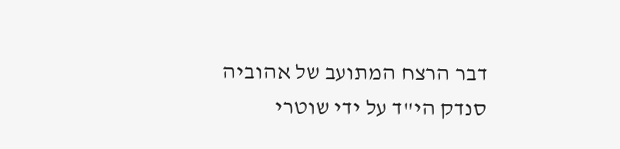דבר הרצח המתועב של אהוביה סנדק הי"ד על ידי שוטרי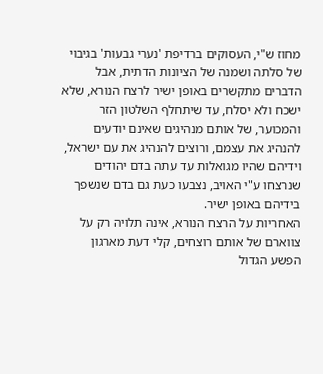מחוז ש"י, העסוקים ברדיפת 'נערי גבעות' בגיבוי של סלתה ושמנה של הציונות הדתית, אבל הדברים מתקשרים באופן ישיר לרצח הנורא, שלא ישכח ולא יסלח, עד שיתחלף השלטון הזר והמכוער, של אותם מנהיגים שאינם יודעים להנהיג את עצמם, ורוצים להנהיג את עם ישראל, וידיהם שהיו מגואלות עד עתה בדם יהודים שנרצחו ע"י האויב, נצבעו כעת גם בדם שנשפך בידיהם באופן ישיר.
האחריות על הרצח הנורא, אינה תלויה רק על צווארם של אותם רוצחים, קלי דעת מארגון הפשע הגדול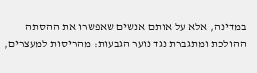במדינה, אלא על אותם אנשים שאפשרו את ההסתה ההולכת ומתגברת נגד נוער הגבעות: מהריסות למעצרים,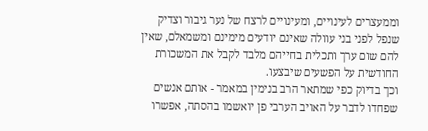וממעצרים לעינויים, ומעינויים לרצח של נער גיבור וצדיק שנפל לפני בני עוולה שאינם יודעים מימינם ומשמאלם, שאין להם שום ערך ותכלית בחייהם מלבד לקבל את המשכורת החודשית על הפשעים שיבצעו.
וכך בדיוק כפי שמתאר הרב בנימין במאמר - אותם אנשים שפחדו לדבר על האויב הערבי פן יואשמו בהסתה, אפשרו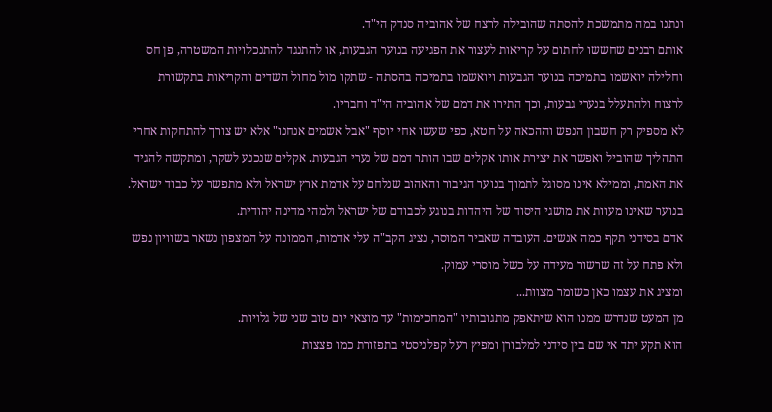ונתנו במה מתמשכת להסתה שהובילה לרצח של אהוביה סנדק הי"ד.
אותם רבנים שחששו לחתום על קריאות לעצור את הפגיעה בנוער הגבעות, או להתנגד להתנכלויות המשטרה, פן חס וחלילה יואשמו בתמיכה בנוער הגבעות ויואשמו בתמיכה בהסתה - שתקו מול מחול השדים והקריאות בתקשורת לרצוח ולהתעלל בנערי גבעות, וכך התירו את דמם של אהוביה הי"ד וחבריו.
לא מספיק רק חשבון הנפש וההכאה על חטא, כפי שעשו אחי יוסף "אבל אשמים אנחנו" אלא יש צורך להתחקות אחרי התהליך שהוביל ואפשר את יצירת אותו אקלים שבו הותר דמם של נערי הגבעות. אקלים שנכנע לשקר, ומתקשה להגיד את האמת, וממילא אינו מסוגל לתמוך בנוער הגיבור והאהוב שנלחם על אדמת ארץ ישראל ולא מתפשר על כבוד ישראל. בנוער שאינו מעוות את מושגי היסוד של היהדות בנוגע לכבודם של ישראל ולמהי מדינה יהודית.
אדם בסידני תקף כמה אנשים. העובדה שאביר המוסר, נציג הקב"ה עלי אדמות, הממונה על המצפון נשאר בשוויון נפש ולא פתח על זה שרשור מעידה על כשל מוסרי עמוק.
ומציג את עצמו כאן כשומר מצוות...
מן המעט שנדרש ממנו הוא שיתאפק מתגובותיו "המחכימות" עד מוצאי יום טוב שני של גלויות.
הוא תקע יתד אי שם בין סידני למלבורן ומפיץ רעל קפלניסטי בתפזורת כמו פצצות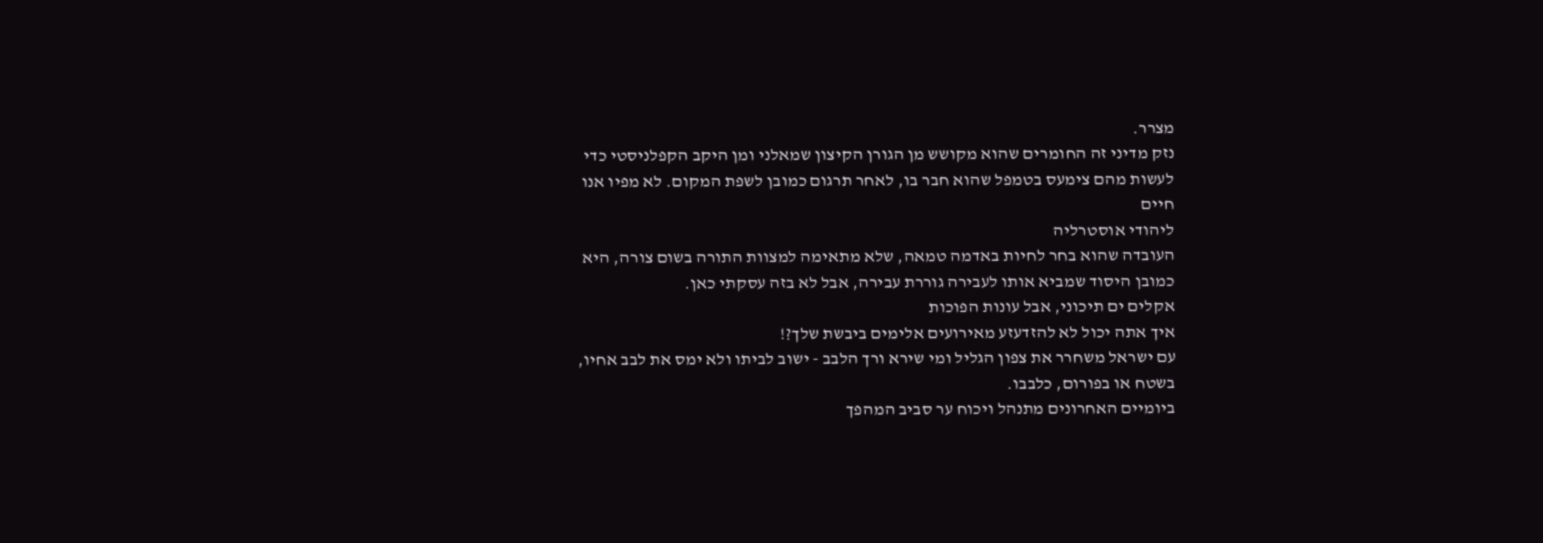מצרר.
נזק מדיני זה החומרים שהוא מקושש מן הגורן הקיצון שמאלני ומן היקב הקפלניסטי כדי לעשות מהם צימעס בטמפל שהוא חבר בו, לאחר תרגום כמובן לשפת המקום. לא מפיו אנו חיים
ליהודי אוסטרליה
העובדה שהוא בחר לחיות באדמה טמאה, שלא מתאימה למצוות התורה בשום צורה, היא כמובן היסוד שמביא אותו לעבירה גוררת עבירה, אבל לא בזה עסקתי כאן.
אקלים ים תיכוני, אבל עונות הפוכות
איך אתה יכול לא להזדעזע מאירועים אלימים ביבשת שלך?!
עם ישראל משחרר את צפון הגליל ומי שירא ורך הלבב - ישוב לביתו ולא ימס את לבב אחיו, בשטח או בפורום, כלבבו.
ביומיים האחרונים מתנהל ויכוח ער סביב המהפך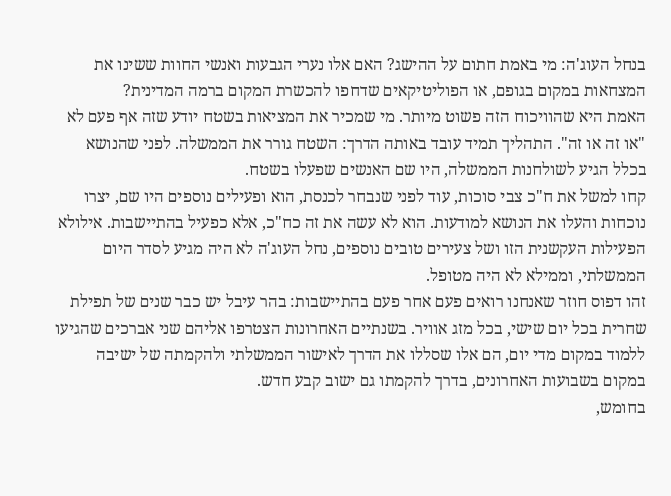בנחל העוג'ה: מי באמת חתום על ההישג? האם אלו נערי הגבעות ואנשי החוות ששינו את המצחאות במקום בגופם, או הפוליטיקאים שדחפו להכשרת המקום ברמה המדינית?
האמת היא שהוויכוח הזה פשוט מיותר. מי שמכיר את המציאות בשטח יודע שזה אף פעם לא "או זה או זה". התהליך תמיד עובד באותה הדרך: השטח גורר את הממשלה. לפני שהנושא בכלל הגיע לשולחנות הממשלה, היו שם האנשים שפעלו בשטח.
קחו למשל את ח"כ צבי סוכות, עוד לפני שנבחר לכנסת, הוא ופעילים נוספים היו שם, יצרו נוכחות והעלו את הנושא למודעות. הוא לא עשה את זה כח"כ, אלא כפעיל בהתיישבות. אילולא הפעילות העקשנית הזו ושל צעירים טובים נוספים, נחל העוג'ה לא היה מגיע לסדר היום הממשלתי, וממילא לא היה מטופל.
זהו דפוס חוזר שאנחנו רואים פעם אחר פעם בהתיישבות: בהר עיבל יש כבר שנים של תפילת שחרית בכל יום שישי, בכל מזג אוויר. בשנתיים האחרונות הצטרפו אליהם שני אברכים שהגיעו ללמוד במקום מדי יום, הם אלו שסללו את הדרך לאישור הממשלתי ולהקמתה של ישיבה במקום בשבועות האחרונים, בדרך להקמתו גם ישוב קבע חדש.
בחומש,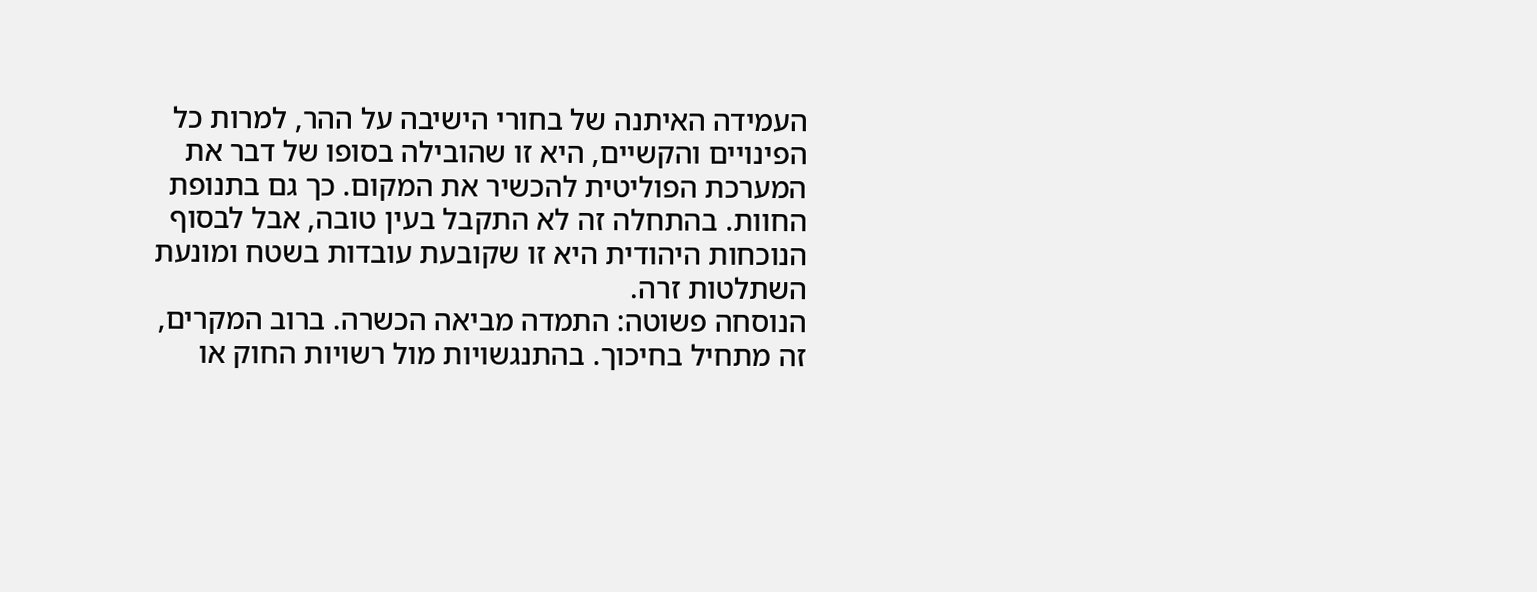העמידה האיתנה של בחורי הישיבה על ההר, למרות כל הפינויים והקשיים, היא זו שהובילה בסופו של דבר את המערכת הפוליטית להכשיר את המקום. כך גם בתנופת החוות. בהתחלה זה לא התקבל בעין טובה, אבל לבסוף הנוכחות היהודית היא זו שקובעת עובדות בשטח ומונעת השתלטות זרה.
הנוסחה פשוטה: התמדה מביאה הכשרה. ברוב המקרים, זה מתחיל בחיכוך. בהתנגשויות מול רשויות החוק או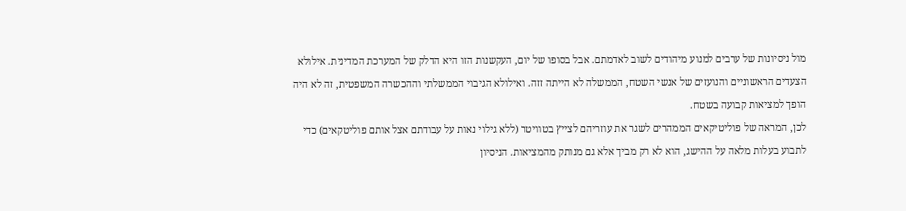מול ניסיונות של ערבים למנוע מיהודים לשוב לאדמתם. אבל בסופו של יום, העקשנות הזו היא הדלק של המערכת המדינית. אילולא הצעדים הראשוניים והנועזים של אנשי השטח, הממשלה לא הייתה זזה. ואילולא הגיבוי הממשלתי וההכשרה המשפטית, זה לא היה הופך למציאות קבועה בשטח.
לכן, המראה של פוליטיקאים הממהרים לשגר את עוזריהם לצייץ בטוויטר (ללא גילוי נאות על עבודתם אצל אותם פוליטקאים) כדי לתבוע בעלות מלאה על ההישג, הוא לא רק מביך אלא גם מנותק מהמציאות. הניסיון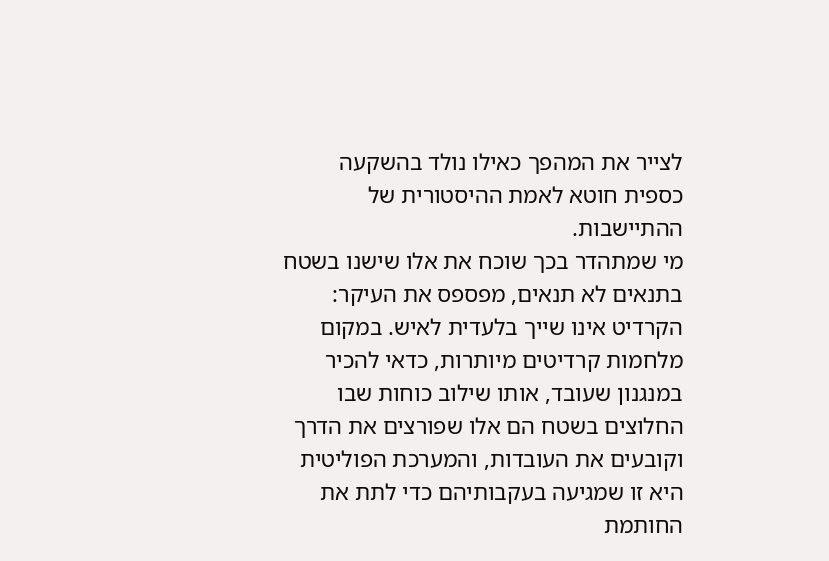לצייר את המהפך כאילו נולד בהשקעה כספית חוטא לאמת ההיסטורית של ההתיישבות.
מי שמתהדר בכך שוכח את אלו שישנו בשטח בתנאים לא תנאים, מפספס את העיקר: הקרדיט אינו שייך בלעדית לאיש. במקום מלחמות קרדיטים מיותרות, כדאי להכיר במנגנון שעובד, אותו שילוב כוחות שבו החלוצים בשטח הם אלו שפורצים את הדרך וקובעים את העובדות, והמערכת הפוליטית היא זו שמגיעה בעקבותיהם כדי לתת את החותמת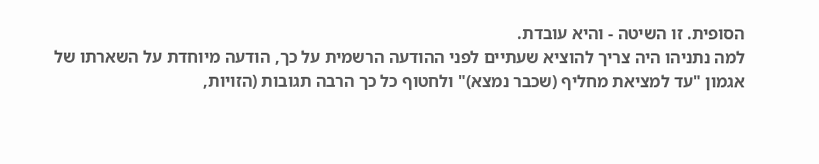הסופית. זו השיטה - והיא עובדת.
למה נתניהו היה צריך להוציא שעתיים לפני ההודעה הרשמית על כך, הודעה מיוחדת על השארתו של אגמון "עד למציאת מחליף (שכבר נמצא)" ולחטוף כל כך הרבה תגובות (הזויות,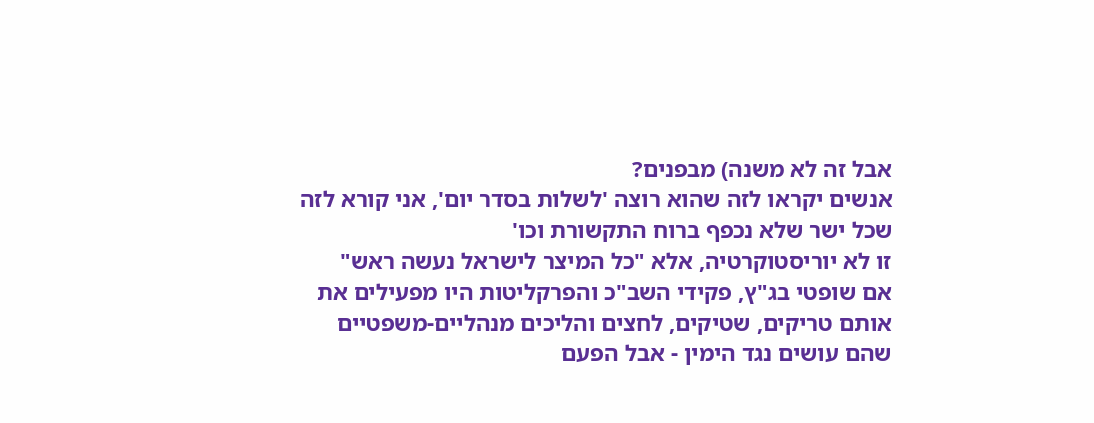אבל זה לא משנה) מבפנים?
אנשים יקראו לזה שהוא רוצה 'לשלות בסדר יום', אני קורא לזה שכל ישר שלא נכפף ברוח התקשורת וכו'
זו לא יוריסטוקרטיה, אלא "כל המיצר לישראל נעשה ראש"
אם שופטי בג"ץ, פקידי השב"כ והפרקליטות היו מפעילים את אותם טריקים, שטיקים, לחצים והליכים מנהליים-משפטיים שהם עושים נגד הימין - אבל הפעם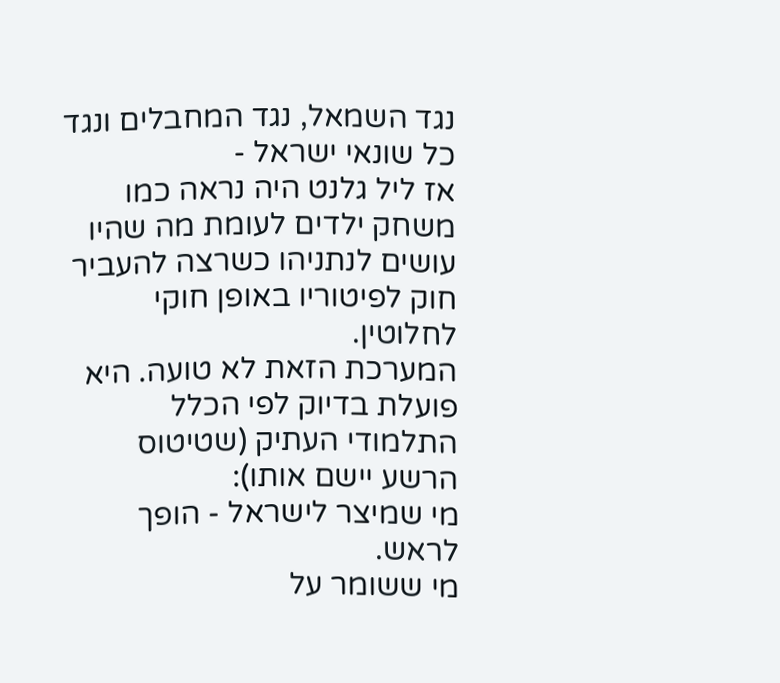נגד השמאל, נגד המחבלים ונגד כל שונאי ישראל -
אז ליל גלנט היה נראה כמו משחק ילדים לעומת מה שהיו עושים לנתניהו כשרצה להעביר חוק לפיטוריו באופן חוקי לחלוטין.
המערכת הזאת לא טועה. היא פועלת בדיוק לפי הכלל התלמודי העתיק (שטיטוס הרשע יישם אותו):
מי שמיצר לישראל - הופך לראש.
מי ששומר על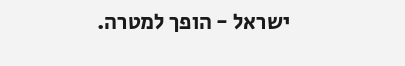ישראל - הופך למטרה.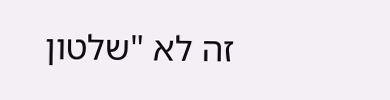זה לא "שלטון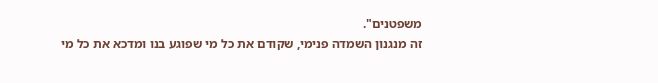משפטנים".
זה מנגנון השמדה פנימי, שקודם את כל מי שפוגע בנו ומדכא את כל מי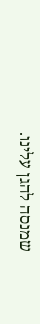שמנסה להגן עלינו.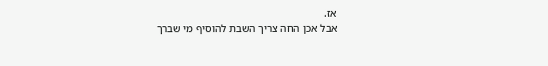אז.
אבל אכן החה צריך השבת להוסיף מי שברך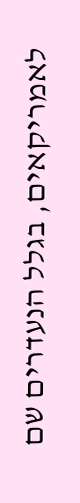לאמריקאים, בגלל הנעדרים שם